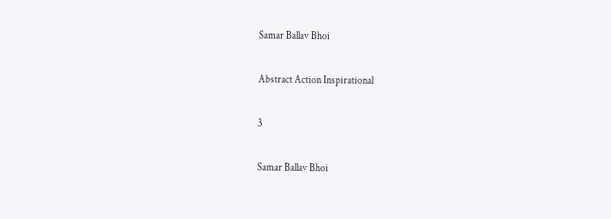Samar Ballav Bhoi

Abstract Action Inspirational

3

Samar Ballav Bhoi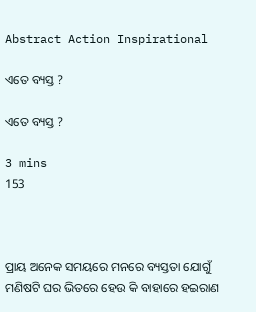Abstract Action Inspirational

ଏତେ ବ୍ୟସ୍ତ ?

ଏତେ ବ୍ୟସ୍ତ ?

3 mins
153



ପ୍ରାୟ ଅନେକ ସମୟରେ ମନରେ ବ୍ୟସ୍ତତା ଯୋଗୁଁ ମଣିଷଟି ଘର ଭିତରେ ହେଉ କି ବାହାରେ ହଇରାଣ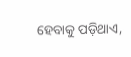ହେବାକୁ ପଡ଼ିଥାଏ,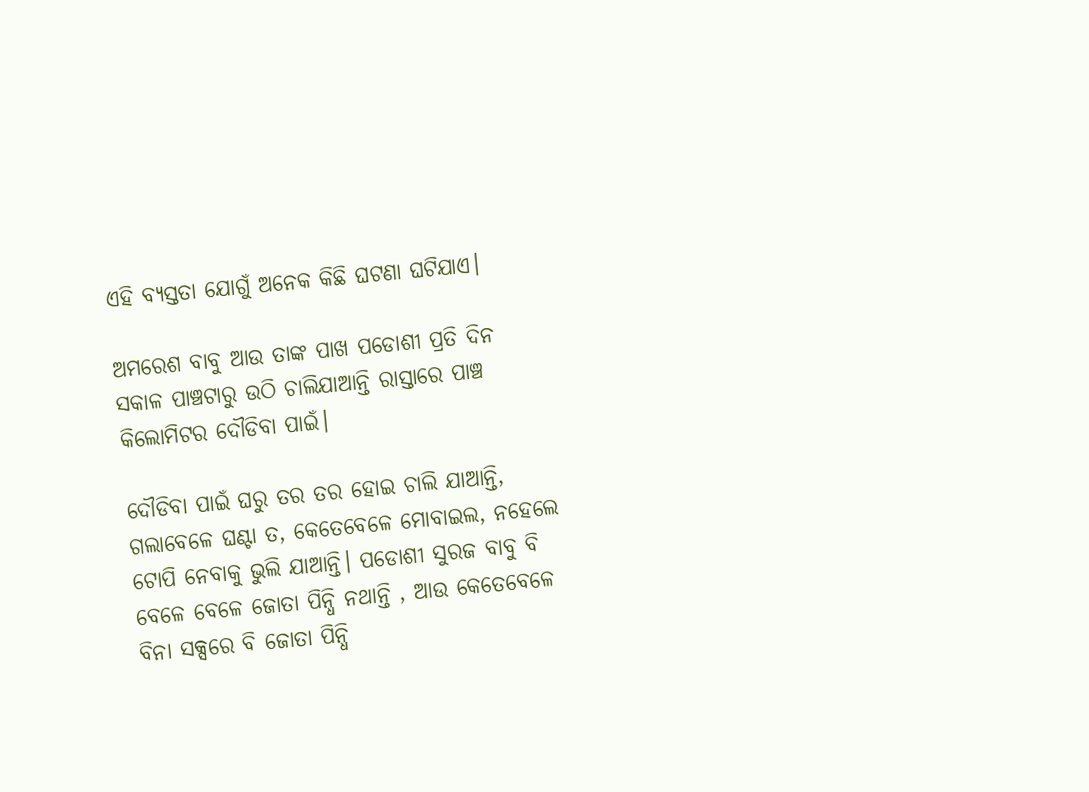ଏହି ବ୍ୟସ୍ତତା ଯୋଗୁଁ ଅନେକ କିଛି ଘଟଣା ଘଟିଯାଏ।

ଅମରେଶ ବାବୁ ଆଉ ତାଙ୍କ ପାଖ ପଡୋଶୀ ପ୍ରତି ଦିନ ସକାଳ ପାଞ୍ଚଟାରୁ ଉଠି ଚାଲିଯାଆନ୍ତି ରାସ୍ତାରେ ପାଞ୍ଚ କିଲୋମିଟର ଦୌଡିବା ପାଇଁ।

ଦୌଡିବା ପାଇଁ ଘରୁ ତର ତର ହୋଇ ଚାଲି ଯାଆନ୍ତି, ଗଲାବେଳେ ଘଣ୍ଟା ତ, କେତେବେଳେ ମୋବାଇଲ, ନହେଲେ ଟୋପି ନେବାକୁ ଭୁଲି ଯାଆନ୍ତି। ପଡୋଶୀ ସୁରଜ ବାବୁ ବି ବେଳେ ବେଳେ ଜୋତା ପିନ୍ଧି ନଥାନ୍ତି , ଆଉ କେତେବେଳେ ବିନା ସକ୍ସରେ ବି ଜୋତା ପିନ୍ଧି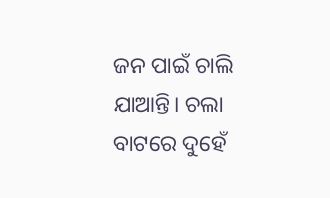ଜନ ପାଇଁ ଚାଲି ଯାଆନ୍ତି। ଚଲା ବାଟରେ ଦୁହେଁ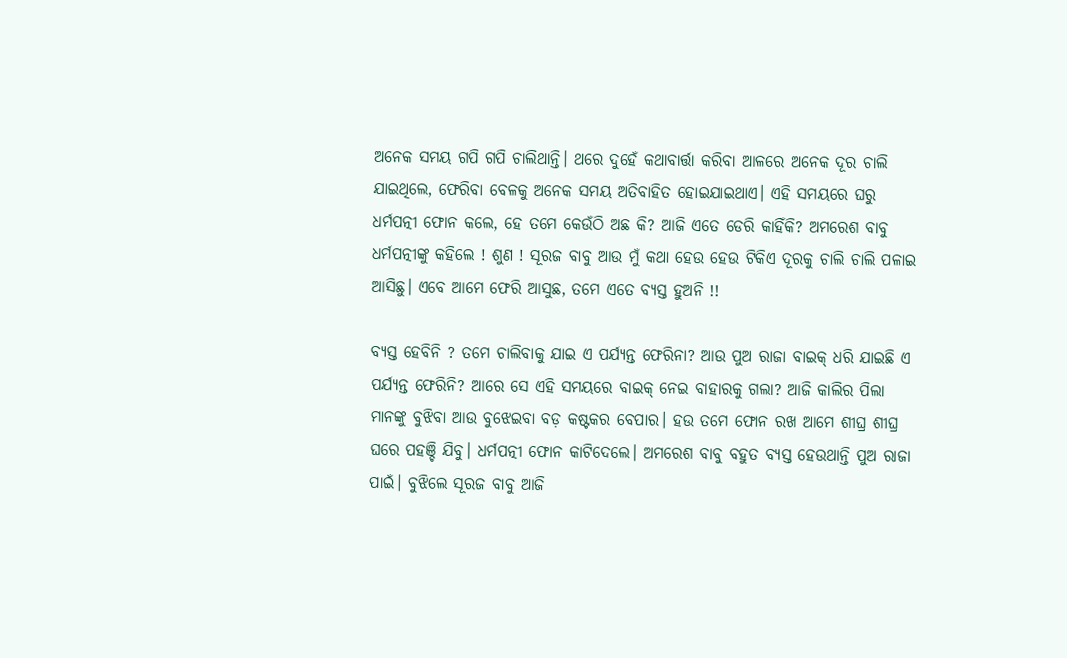ଅନେକ ସମୟ ଗପି ଗପି ଚାଲିଥାନ୍ତି। ଥରେ ଦୁହେଁ କଥାବାର୍ତ୍ତା କରିବା ଆଳରେ ଅନେକ ଦୂର ଚାଲି ଯାଇଥିଲେ, ଫେରିବା ବେଳକୁ ଅନେକ ସମୟ ଅତିବାହିତ ହୋଇଯାଇଥାଏ। ଏହି ସମୟରେ ଘରୁ ଧର୍ମପତ୍ନୀ ଫୋନ କଲେ, ହେ ତମେ କେଉଁଠି ଅଛ କି? ଆଜି ଏତେ ଡେରି କାହିଁକି? ଅମରେଶ ବାବୁ ଧର୍ମପତ୍ନୀଙ୍କୁ କହିଲେ ! ଶୁଣ ! ସୂରଜ ବାବୁ ଆଉ ମୁଁ କଥା ହେଉ ହେଉ ଟିକିଏ ଦୂରକୁ ଚାଲି ଚାଲି ପଳାଇ ଆସିଛୁ। ଏବେ ଆମେ ଫେରି ଆସୁଛ, ତମେ ଏତେ ବ୍ୟସ୍ତ ହୁଅନି !!

ବ୍ୟସ୍ତ ହେବିନି ? ତମେ ଚାଲିବାକୁ ଯାଇ ଏ ପର୍ଯ୍ୟନ୍ତ ଫେରିନା? ଆଉ ପୁଅ ରାଜା ବାଇକ୍ ଧରି ଯାଇଛି ଏ ପର୍ଯ୍ୟନ୍ତ ଫେରିନି? ଆରେ ସେ ଏହି ସମୟରେ ବାଇକ୍ ନେଇ ବାହାରକୁ ଗଲା? ଆଜି କାଲିର ପିଲା ମାନଙ୍କୁ ବୁଝିବା ଆଉ ବୁଝେଇବା ବଡ଼ କଷ୍ଟକର ବେପାର। ହଉ ତମେ ଫୋନ ରଖ ଆମେ ଶୀଘ୍ର ଶୀଘ୍ର ଘରେ ପହଞ୍ଚି ଯିବୁ। ଧର୍ମପତ୍ନୀ ଫୋନ କାଟିଦେଲେ। ଅମରେଶ ବାବୁ ବହୁତ ବ୍ୟସ୍ତ ହେଉଥାନ୍ତି ପୁଅ ରାଜା ପାଇଁ। ବୁଝିଲେ ସୂରଜ ବାବୁ ଆଜି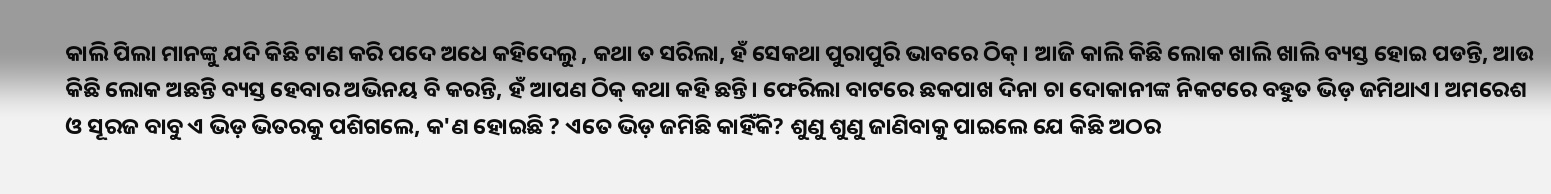କାଲି ପିଲା ମାନଙ୍କୁ ଯଦି କିଛି ଟାଣ କରି ପଦେ ଅଧେ କହିଦେଲୁ , କଥା ତ ସରିଲା, ହଁ ସେକଥା ପୁରାପୁରି ଭାବରେ ଠିକ୍। ଆଜି କାଲି କିଛି ଲୋକ ଖାଲି ଖାଲି ବ୍ୟସ୍ତ ହୋଇ ପଡନ୍ତି, ଆଉ କିଛି ଲୋକ ଅଛନ୍ତି ବ୍ୟସ୍ତ ହେବାର ଅଭିନୟ ବି କରନ୍ତି, ହଁ ଆପଣ ଠିକ୍ କଥା କହି ଛନ୍ତି। ଫେରିଲା ବାଟରେ ଛକପାଖ ଦିନା ଚା ଦୋକାନୀଙ୍କ ନିକଟରେ ବହୁତ ଭିଡ଼ ଜମିଥାଏ। ଅମରେଶ ଓ ସୂରଜ ବାବୁ ଏ ଭିଡ଼ ଭିତରକୁ ପଶିଗଲେ, କ'ଣ ହୋଇଛି ? ଏତେ ଭିଡ଼ ଜମିଛି କାହିଁକି? ଶୁଣୁ ଶୁଣୁ ଜାଣିବାକୁ ପାଇଲେ ଯେ କିଛି ଅଠର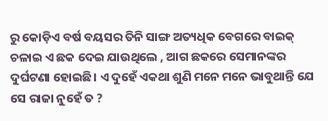ରୁ କୋଡ଼ିଏ ବର୍ଷ ବୟସର ତିନି ସାଙ୍ଗ ଅତ୍ୟଧିକ ବେଗରେ ବାଇକ୍ ଚଳାଇ ଏ ଛକ ଦେଇ ଯାଉଥିଲେ , ଆଗ ଛକରେ ସେମାନଙ୍କର ଦୁର୍ଘଟଣା ହୋଇଛି। ଏ ଦୁହେଁ ଏକଥା ଶୁଣି ମନେ ମନେ ଭାବୁଥାନ୍ତି ଯେ ସେ ରାଜା ନୁହେଁ ତ ?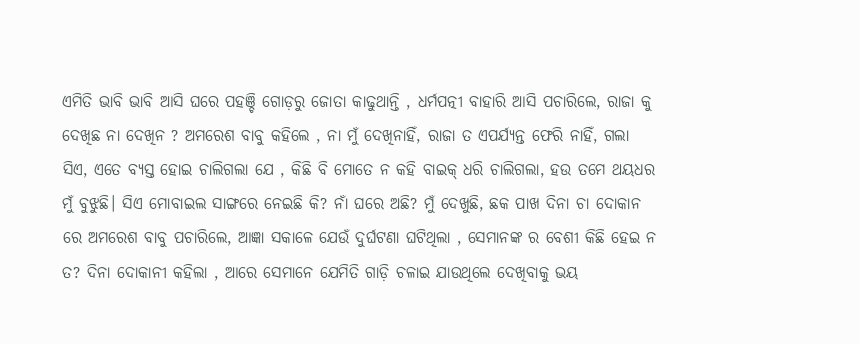ଏମିତି ଭାବି ଭାବି ଆସି ଘରେ ପହଞ୍ଚି ଗୋଡ଼ରୁ ଜୋତା କାଢୁଥାନ୍ତି , ଧର୍ମପତ୍ନୀ ବାହାରି ଆସି ପଚାରିଲେ, ରାଜା କୁ ଦେଖିଛ ନା ଦେଖିନ ? ଅମରେଶ ବାବୁ କହିଲେ , ନା ମୁଁ ଦେଖିନାହିଁ, ରାଜା ତ ଏପର୍ଯ୍ୟନ୍ତ ଫେରି ନାହିଁ, ଗଲା ସିଏ, ଏତେ ବ୍ୟସ୍ତ ହୋଇ ଚାଲିଗଲା ଯେ , କିଛି ବି ମୋତେ ନ କହି ବାଇକ୍ ଧରି ଚାଲିଗଲା, ହଉ ତମେ ଥୟଧର ମୁଁ ବୁଝୁଛି। ସିଏ ମୋବାଇଲ ସାଙ୍ଗରେ ନେଇଛି କି? ନାଁ ଘରେ ଅଛି? ମୁଁ ଦେଖୁଛି, ଛକ ପାଖ ଦିନା ଚା ଦୋକାନ ରେ ଅମରେଶ ବାବୁ ପଚାରିଲେ, ଆଜ୍ଞା ସକାଳେ ଯେଉଁ ଦୁର୍ଘଟଣା ଘଟିଥିଲା , ସେମାନଙ୍କ ର ବେଶୀ କିଛି ହେଇ ନ ତ? ଦିନା ଦୋକାନୀ କହିଲା , ଆରେ ସେମାନେ ଯେମିତି ଗାଡ଼ି ଚଳାଇ ଯାଉଥିଲେ ଦେଖିବାକୁ ଭୟ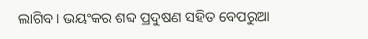ଲାଗିବ। ଭୟଂକର ଶବ୍ଦ ପ୍ରଦୁଷଣ ସହିତ ବେପରୁଆ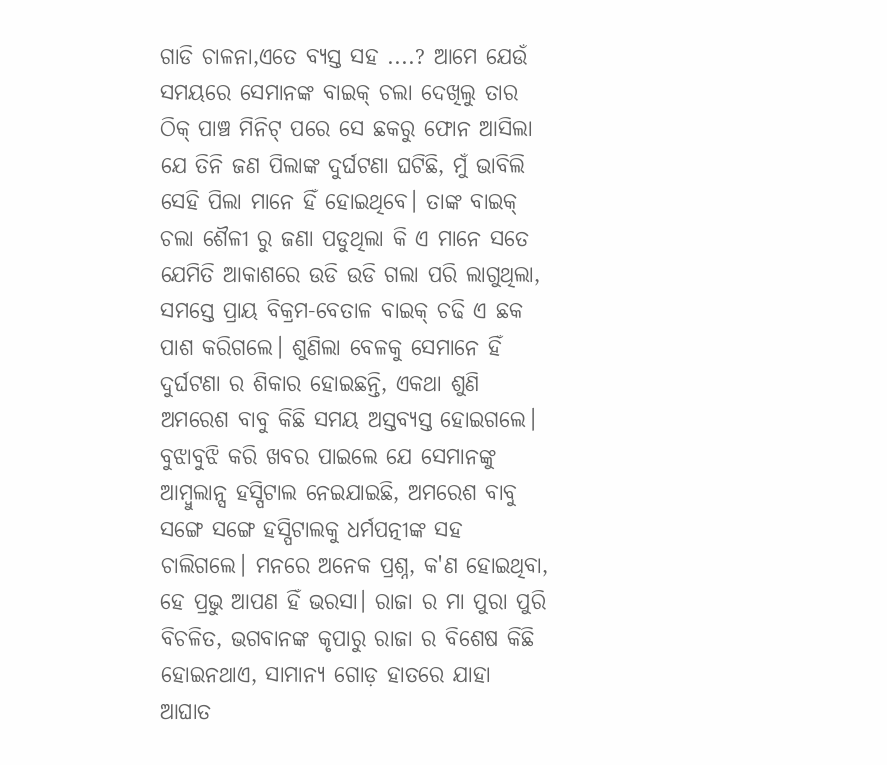ଗାଡି ଚାଳନା,ଏତେ ବ୍ୟସ୍ତ ସହ ....? ଆମେ ଯେଉଁ ସମୟରେ ସେମାନଙ୍କ ବାଇକ୍ ଚଲା ଦେଖିଲୁ ତାର ଠିକ୍ ପାଞ୍ଚ ମିନିଟ୍ ପରେ ସେ ଛକରୁ ଫୋନ ଆସିଲା ଯେ ତିନି ଜଣ ପିଲାଙ୍କ ଦୁର୍ଘଟଣା ଘଟିଛି, ମୁଁ ଭାବିଲି ସେହି ପିଲା ମାନେ ହିଁ ହୋଇଥିବେ। ତାଙ୍କ ବାଇକ୍ ଚଲା ଶୈଳୀ ରୁ ଜଣା ପଡୁଥିଲା କି ଏ ମାନେ ସତେ ଯେମିତି ଆକାଶରେ ଉଡି ଉଡି ଗଲା ପରି ଲାଗୁଥିଲା, ସମସ୍ତେ ପ୍ରାୟ ବିକ୍ରମ-ବେତାଳ ବାଇକ୍ ଚଢି ଏ ଛକ ପାଶ କରିଗଲେ। ଶୁଣିଲା ବେଳକୁ ସେମାନେ ହିଁ ଦୁର୍ଘଟଣା ର ଶିକାର ହୋଇଛନ୍ତି, ଏକଥା ଶୁଣି ଅମରେଶ ବାବୁ କିଛି ସମୟ ଅସ୍ତବ୍ୟସ୍ତ ହୋଇଗଲେ। ବୁଝାବୁଝି କରି ଖବର ପାଇଲେ ଯେ ସେମାନଙ୍କୁ ଆମ୍ବୁଲାନ୍ସ ହସ୍ପିଟାଲ ନେଇଯାଇଛି, ଅମରେଶ ବାବୁ ସଙ୍ଗେ ସଙ୍ଗେ ହସ୍ପିଟାଲକୁ ଧର୍ମପତ୍ନୀଙ୍କ ସହ ଚାଲିଗଲେ। ମନରେ ଅନେକ ପ୍ରଶ୍ନ, କ'ଣ ହୋଇଥିବା, ହେ ପ୍ରଭୁ ଆପଣ ହିଁ ଭରସା। ରାଜା ର ମା ପୁରା ପୁରି ବିଚଳିତ, ଭଗବାନଙ୍କ କୃପାରୁ ରାଜା ର ବିଶେଷ କିଛି ହୋଇନଥାଏ, ସାମାନ୍ୟ ଗୋଡ଼ ହାତରେ ଯାହା ଆଘାତ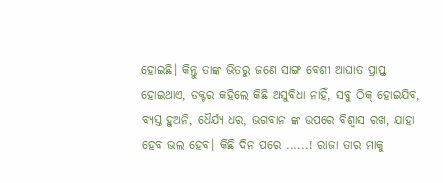ହୋଇଛି। କିନ୍ତୁ ତାଙ୍କ ଭିତରୁ ଜଣେ ସାଙ୍ଗ ବେଶୀ ଆଘାତ ପ୍ରାପ୍ତ ହୋଇଥାଏ, ଡକ୍ଟର କହିଲେ କିଛି ଅସୁବିଧା ନାହିଁ, ସବୁ ଠିକ୍ ହୋଇଯିବ, ବ୍ୟସ୍ତ ହୁଅନି, ଧୈର୍ଯ୍ୟ ଧର, ଭଗବାନ ଙ୍କ ଉପରେ ବିଶ୍ବାସ ରଖ, ଯାହା ହେବ ଭଲ ହେବ। କିଛି ଦିନ ପରେ ......! ରାଜା ତାର ମାକୁ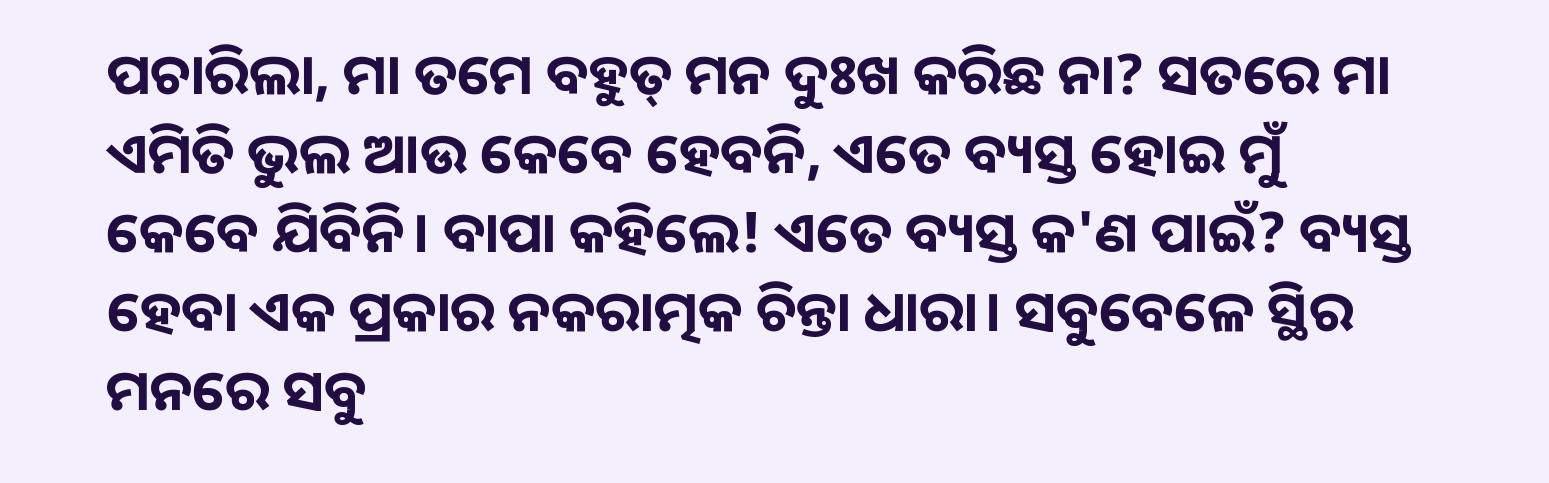ପଚାରିଲା, ମା ତମେ ବହୁତ୍ ମନ ଦୁଃଖ କରିଛ ନା? ସତରେ ମା ଏମିତି ଭୁଲ ଆଉ କେବେ ହେବନି, ଏତେ ବ୍ୟସ୍ତ ହୋଇ ମୁଁ କେବେ ଯିବିନି। ବାପା କହିଲେ! ଏତେ ବ୍ୟସ୍ତ କ'ଣ ପାଇଁ? ବ୍ୟସ୍ତ ହେବା ଏକ ପ୍ରକାର ନକରାତ୍ମକ ଚିନ୍ତା ଧାରା। ସବୁବେଳେ ସ୍ଥିର ମନରେ ସବୁ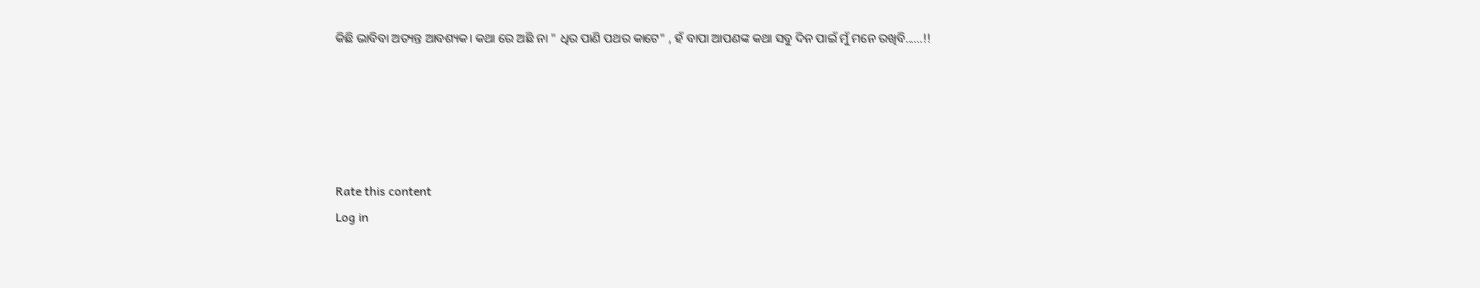କିଛି ଭାବିବା ଅତ୍ୟନ୍ତ ଆବଶ୍ୟକ। କଥା ରେ ଅଛି ନା " ଧିର ପାଣି ପଥର କାଟେ" , ହଁ ବାପା ଆପଣଙ୍କ କଥା ସବୁ ଦିନ ପାଇଁ ମୁଁ ମନେ ରଖିବି......!!





Rate this content
Log in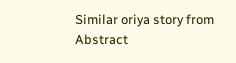Similar oriya story from Abstract